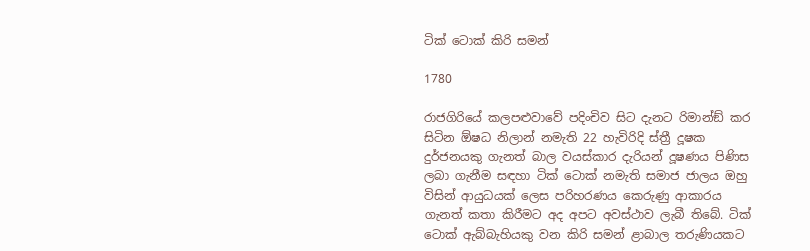ටික් ටොක් කිරි සමන්

1780

රාජගිරියේ කලපළුවාවේ පදිංචිව සිට දැනට රිමාන්ඞ් කර සිටින ඕෂධ නිලාන් නමැති 22 හැවිරිදි ස්ත්‍රී දූෂක දුර්ජනයකු ගැනත් බාල වයස්කාර දැරියන් දූෂණය පිණිස ලබා ගැනීම සඳහා ටික් ටොක් නමැති සමාජ ජාලය ඔහු විසින් ආයුධයක් ලෙස පරිහරණය කෙරුණු ආකාරය ගැනත් කතා කිරීමට අද අපට අවස්ථාව ලැබී තිබේ. ටික් ටොක් ඇබ්බැහියකු වන කිරි සමන් ළාබාල තරුණියකට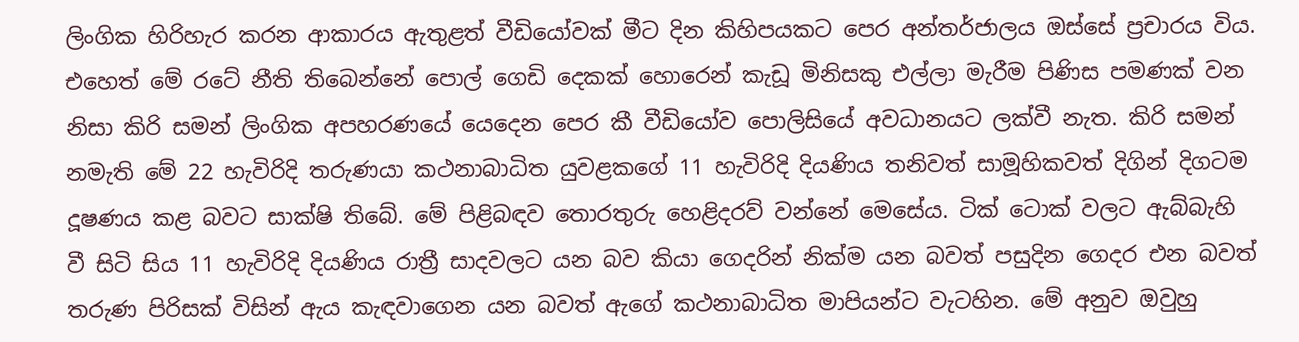ලිංගික හිරිහැර කරන ආකාරය ඇතුළත් වීඩියෝවක් මීට දින කිහිපයකට පෙර අන්තර්ජාලය ඔස්සේ ප්‍රචාරය විය. එහෙත් මේ රටේ නීති තිබෙන්නේ පොල් ගෙඩි දෙකක් හොරෙන් කැඩූ මිනිසකු එල්ලා මැරීම පිණිස පමණක් වන නිසා කිරි සමන් ලිංගික අපහරණයේ යෙදෙන පෙර කී වීඩියෝව පොලිසියේ අවධානයට ලක්වී නැත. කිරි සමන් නමැති මේ 22 හැවිරිදි තරුණයා කථනාබාධිත යුවළකගේ 11 හැවිරිදි දියණිය තනිවත් සාමූහිකවත් දිගින් දිගටම දූෂණය කළ බවට සාක්ෂි තිබේ. මේ පිළිබඳව තොරතුරු හෙළිදරව් වන්නේ මෙසේය. ටික් ටොක් වලට ඇබ්බැහි වී සිටි සිය 11 හැවිරිදි දියණිය රාත්‍රී සාදවලට යන බව කියා ගෙදරින් නික්ම යන බවත් පසුදින ගෙදර එන බවත් තරුණ පිරිසක් විසින් ඇය කැඳවාගෙන යන බවත් ඇගේ කථනාබාධිත මාපියන්ට වැටහින. මේ අනුව ඔවුහු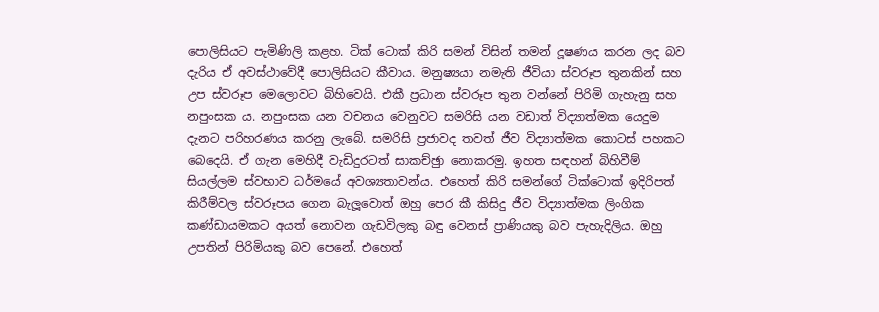පොලිසියට පැමිණිලි කළහ. ටික් ටොක් කිරි සමන් විසින් තමන් දූෂණය කරන ලද බව දැරිය ඒ අවස්ථාවේදී පොලිසියට කීවාය. මනුෂ්‍යයා නමැති ජීවියා ස්වරූප තුනකින් සහ උප ස්වරූප මෙලොවට බිහිවෙයි. එකී ප්‍රධාන ස්වරූප තුන වන්නේ පිරිමි ගැහැනු සහ නපුංසක ය. නපුංසක යන වචනය වෙනුවට සමරිසි යන වඩාත් විද්‍යාත්මක යෙදුම දැනට පරිහරණය කරනු ලැබේ. සමරිසි ප්‍රජාවද තවත් ජීව විද්‍යාත්මක කොටස් පහකට බෙදෙයි. ඒ ගැන මෙහිදී වැඩිදුරටත් සාකච්ඡුා නොකරමු. ඉහත සඳහන් බිහිවීම් සියල්ලම ස්වභාව ධර්මයේ අවශ්‍යතාවන්ය. එහෙත් කිරි සමන්ගේ ටික්ටොක් ඉදිරිපත් කිරීම්වල ස්වරූපය ගෙන බැලූවොත් ඔහු පෙර කී කිසිදු ජීව විද්‍යාත්මක ලිංගික කණ්ඩායමකට අයත් නොවන ගැඩවිලකු බඳු වෙනස් ප්‍රාණියකු බව පැහැදිලිය. ඔහු උපතින් පිරිමියකු බව පෙනේ. එහෙත්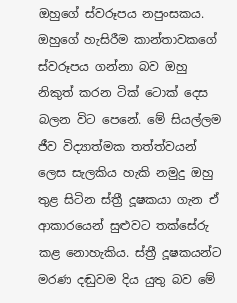ඔහුගේ ස්වරූපය නපුංසකය. ඔහුගේ හැසිරීම කාන්තාවකගේ ස්වරූපය ගන්නා බව ඔහු නිකුත් කරන ටික් ටොක් දෙස බලන විට පෙනේ. මේ සියල්ලම ජීව විද්‍යාත්මක තත්ත්වයන් ලෙස සැලකිය හැකි නමුදු ඔහු තුළ සිටින ස්ත්‍රී දූෂකයා ගැන ඒ ආකාරයෙන් සුළුවට තක්සේරු කළ නොහැකිය. ස්ත්‍රී දූෂකයන්ට මරණ දඬුවම දිය යුතු බව මේ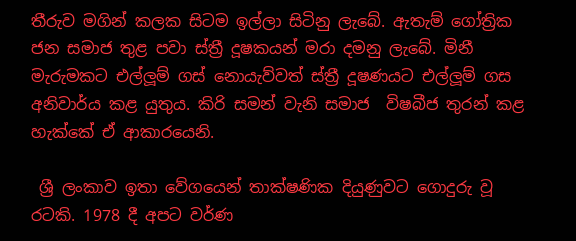තීරුව මගින් කලක සිටම ඉල්ලා සිටිනු ලැබේ. ඇතැම් ගෝත්‍රික ජන සමාජ තුළ පවා ස්ත්‍රී දූෂකයන් මරා දමනු ලැබේ. මිනී මැරුමකට එල්ලූම් ගස් නොයැව්වත් ස්ත්‍රී දූෂණයට එල්ලූම් ගස අනිවාර්ය කළ යුතුය. කිරි සමන් වැනි සමාජ  විෂබීජ තුරන් කළ හැක්කේ ඒ ආකාරයෙනි.

 ශ්‍රී ලංකාව ඉතා වේගයෙන් තාක්ෂණික දියුණුවට ගොදුරු වූ රටකි. 1978 දී අපට වර්ණ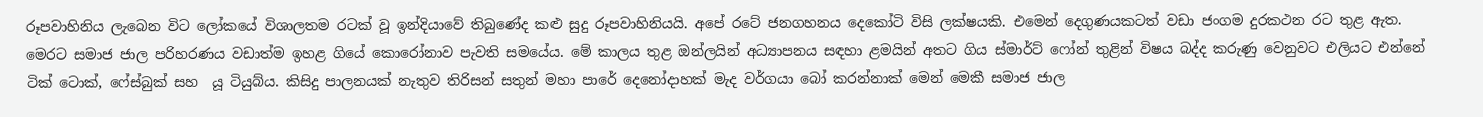රූපවාහිනිය ලැබෙන විට ලෝකයේ විශාලතම රටක් වූ ඉන්දියාවේ තිබුණේද කළු සුදු රූපවාහිනියයි. අපේ රටේ ජනගහනය දෙකෝටි විසි ලක්ෂයකි. එමෙන් දෙගුණයකටත් වඩා ජංගම දුරකථන රට තුළ ඇත. මෙරට සමාජ ජාල පරිහරණය වඩාත්ම ඉහළ ගියේ කොරෝනාව පැවති සමයේය. මේ කාලය තුළ ඔන්ලයින් අධ්‍යාපනය සඳහා ළමයින් අතට ගිය ස්මාර්ට් ෆෝන් තුළින් විෂය බද්ද කරුණු වෙනුවට එලියට එන්නේ ටික් ටොක්, ෆේස්බුක් සහ  යූ ටියුබ්ය. කිසිදු පාලනයක් නැතුව තිරිසන් සතුන් මහා පාරේ දෙනෝදාහක් මැද වර්ගයා බෝ කරන්නාක් මෙන් මෙකී සමාජ ජාල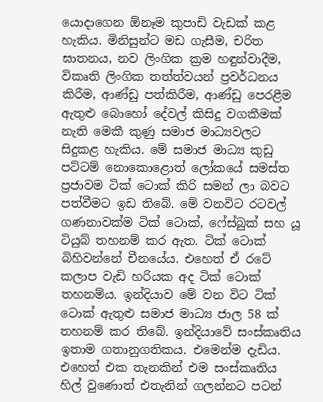යොදාගෙන ඕනෑම කුපාඩි වැඩක් කළ හැකිය. මිනිසුන්ට මඩ ගැසීම, චරිත ඝාතනය, නව ලිංගික ක්‍රම හඳුන්වාදීම, විකෘති ලිංගික තත්ත්වයන් ප්‍රවර්ධනය කිරීම, ආණ්ඩු පත්කිරීම, ආණ්ඩු පෙරළීම ඇතුළු බොහෝ දේවල් කිසිදු වගකීමක් නැති මෙකී කුණු සමාජ මාධ්‍යවලට සිදුකළ හැකිය. මේ සමාජ මාධ්‍ය කුඩු පට්ටම් නොකොළොත් ලෝකයේ සමස්ත ප්‍රජාවම ටික් ටොක් කිරි සමන් ලා බවට පත්වීමට ඉඩ තිබේ. මේ වනවිට රටවල් ගණනාවක්ම ටික් ටොක්, ෆේස්බුක් සහ යූ ටියුබ් තහනම් කර ඇත. ටික් ටොක් බිහිවන්නේ චීනයේය. එහෙත් ඒ රටේ කලාප වැඩි හරියක අද ටික් ටොක් තහනම්ය. ඉන්දියාව මේ වන විට ටික් ටොක් ඇතුළු සමාජ මාධ්‍ය ජාල 58 ක් තහනම් කර තිබේ. ඉන්දියාවේ සංස්කෘතිය ඉතාම ගතානුගතිකය. එමෙන්ම දැඩිය. එහෙත් එක තැනකින් එම සංස්කෘතිය හිල් වුණොත් එතැනින් ගලන්නට පටන්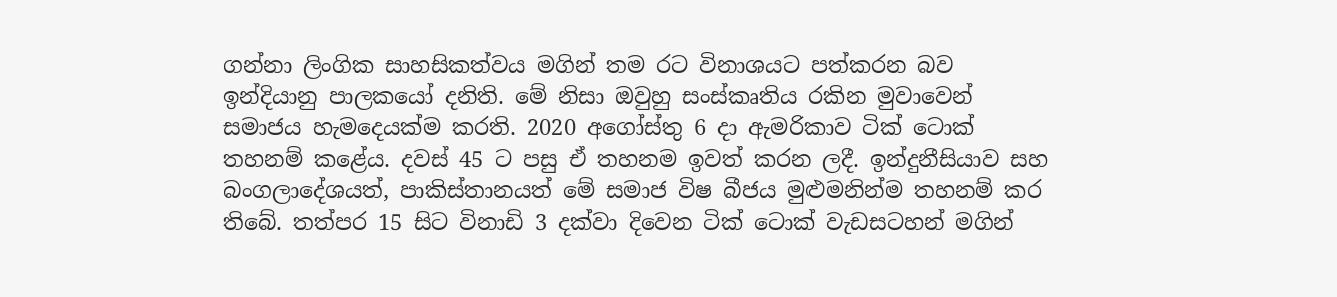ගන්නා ලිංගික සාහසිකත්වය මගින් තම රට විනාශයට පත්කරන බව ඉන්දියානු පාලකයෝ දනිති. මේ නිසා ඔවුහු සංස්කෘතිය රකින මුවාවෙන් සමාජය හැමදෙයක්ම කරති. 2020 අගෝස්තු 6 දා ඇමරිකාව ටික් ටොක් තහනම් කළේය. දවස් 45 ට පසු ඒ තහනම ඉවත් කරන ලදී. ඉන්දුනීසියාව සහ බංගලාදේශයත්, පාකිස්තානයත් මේ සමාජ විෂ බීජය මුළුමනින්ම තහනම් කර තිබේ. තත්පර 15 සිට විනාඩි 3 දක්වා දිවෙන ටික් ටොක් වැඩසටහන් මගින්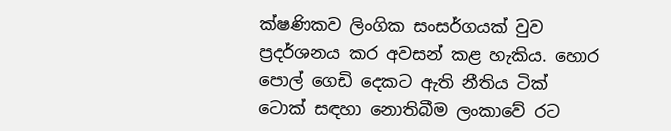ක්ෂණිකව ලිංගික සංසර්ගයක් වුව ප්‍රදර්ශනය කර අවසන් කළ හැකිය. හොර පොල් ගෙඩි දෙකට ඇති නීතිය ටික් ටොක් සඳහා නොතිබීම ලංකාවේ රට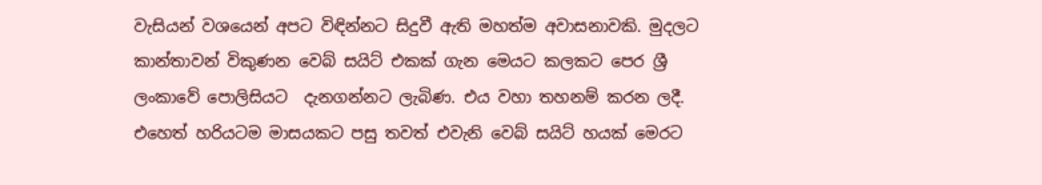වැසියන් වශයෙන් අපට විඳින්නට සිදුවී ඇති මහත්ම අවාසනාවකි. මුදලට කාන්තාවන් විකුණන වෙබ් සයිට් එකක් ගැන මෙයට කලකට පෙර ශ්‍රී ලංකාවේ පොලිසියට  දැනගන්නට ලැබිණ. එය වහා තහනම් කරන ලදී. එහෙත් හරියටම මාසයකට පසු තවත් එවැනි වෙබ් සයිට් හයක් මෙරට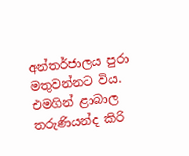අන්තර්ජාලය පුරා මතුවන්නට විය. එමගින් ළාබාල තරුණියන්ද කිරි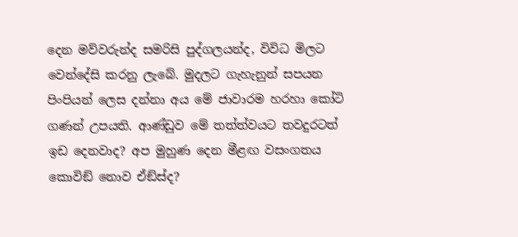දෙන මව්වරුන්ද සමරිසි පුද්ගලයන්ද, විවිධ මිලට වෙන්දේසි කරනු ලැබේ. මුදලට ගැහැනුන් සපයන පිංපියන් ලෙස දන්නා අය මේ ජාවාරම හරහා කෝටි ගණන් උපයති. ආණ්ඩුව මේ තත්ත්වයට තවදුරටත් ඉඩ දෙනවාද? අප මුහුණ දෙන මීළඟ වසංගතය කොවිඞ් නොව ඒඞ්ස්ද?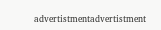advertistmentadvertistment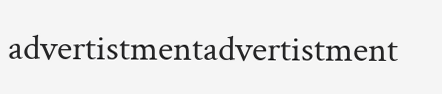advertistmentadvertistment